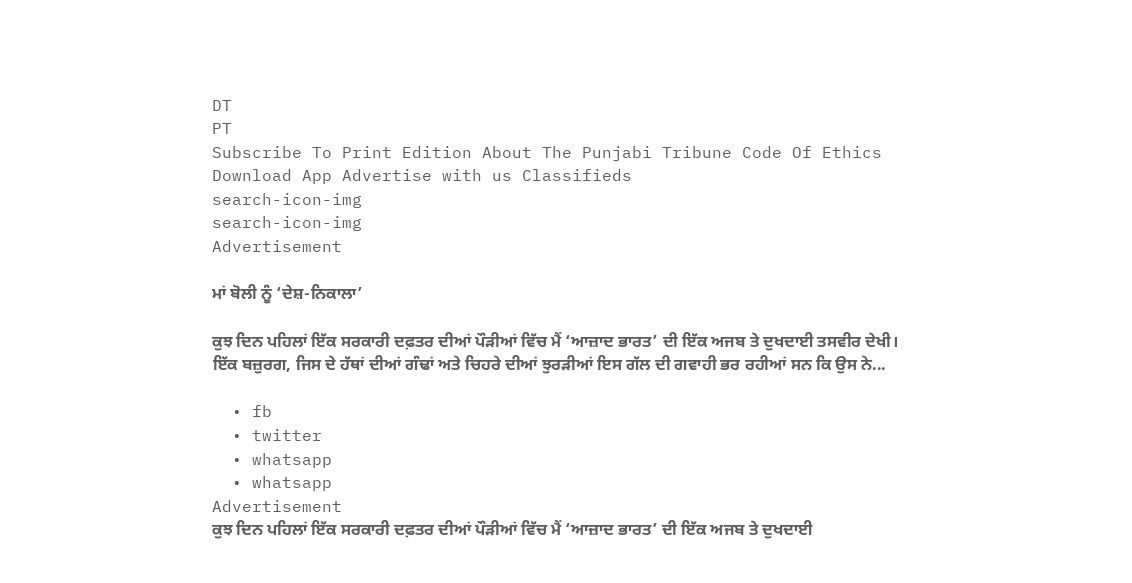DT
PT
Subscribe To Print Edition About The Punjabi Tribune Code Of Ethics Download App Advertise with us Classifieds
search-icon-img
search-icon-img
Advertisement

ਮਾਂ ਬੋਲੀ ਨੂੰ ‘ਦੇਸ਼-ਨਿਕਾਲਾ’

ਕੁਝ ਦਿਨ ਪਹਿਲਾਂ ਇੱਕ ਸਰਕਾਰੀ ਦਫ਼ਤਰ ਦੀਆਂ ਪੌੜੀਆਂ ਵਿੱਚ ਮੈਂ ‘ਆਜ਼ਾਦ ਭਾਰਤ’ ਦੀ ਇੱਕ ਅਜਬ ਤੇ ਦੁਖਦਾਈ ਤਸਵੀਰ ਦੇਖੀ। ਇੱਕ ਬਜ਼ੁਰਗ, ਜਿਸ ਦੇ ਹੱਥਾਂ ਦੀਆਂ ਗੰਢਾਂ ਅਤੇ ਚਿਹਰੇ ਦੀਆਂ ਝੁਰੜੀਆਂ ਇਸ ਗੱਲ ਦੀ ਗਵਾਹੀ ਭਰ ਰਹੀਆਂ ਸਨ ਕਿ ਉਸ ਨੇ...

  • fb
  • twitter
  • whatsapp
  • whatsapp
Advertisement
ਕੁਝ ਦਿਨ ਪਹਿਲਾਂ ਇੱਕ ਸਰਕਾਰੀ ਦਫ਼ਤਰ ਦੀਆਂ ਪੌੜੀਆਂ ਵਿੱਚ ਮੈਂ ‘ਆਜ਼ਾਦ ਭਾਰਤ’ ਦੀ ਇੱਕ ਅਜਬ ਤੇ ਦੁਖਦਾਈ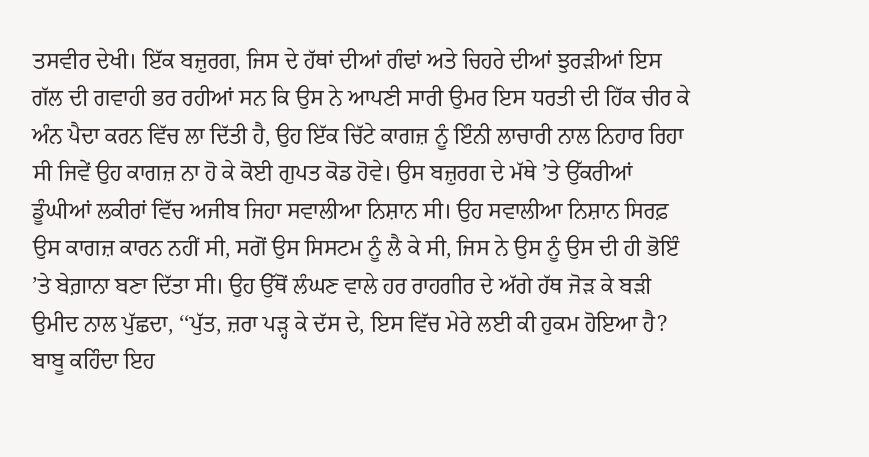ਤਸਵੀਰ ਦੇਖੀ। ਇੱਕ ਬਜ਼ੁਰਗ, ਜਿਸ ਦੇ ਹੱਥਾਂ ਦੀਆਂ ਗੰਢਾਂ ਅਤੇ ਚਿਹਰੇ ਦੀਆਂ ਝੁਰੜੀਆਂ ਇਸ ਗੱਲ ਦੀ ਗਵਾਹੀ ਭਰ ਰਹੀਆਂ ਸਨ ਕਿ ਉਸ ਨੇ ਆਪਣੀ ਸਾਰੀ ਉਮਰ ਇਸ ਧਰਤੀ ਦੀ ਹਿੱਕ ਚੀਰ ਕੇ ਅੰਨ ਪੈਦਾ ਕਰਨ ਵਿੱਚ ਲਾ ਦਿੱਤੀ ਹੈ, ਉਹ ਇੱਕ ਚਿੱਟੇ ਕਾਗਜ਼ ਨੂੰ ਇੰਨੀ ਲਾਚਾਰੀ ਨਾਲ ਨਿਹਾਰ ਰਿਹਾ ਸੀ ਜਿਵੇਂ ਉਹ ਕਾਗਜ਼ ਨਾ ਹੋ ਕੇ ਕੋਈ ਗੁਪਤ ਕੋਡ ਹੋਵੇ। ਉਸ ਬਜ਼ੁਰਗ ਦੇ ਮੱਥੇ ’ਤੇ ਉੱਕਰੀਆਂ ਡੂੰਘੀਆਂ ਲਕੀਰਾਂ ਵਿੱਚ ਅਜੀਬ ਜਿਹਾ ਸਵਾਲੀਆ ਨਿਸ਼ਾਨ ਸੀ। ਉਹ ਸਵਾਲੀਆ ਨਿਸ਼ਾਨ ਸਿਰਫ਼ ਉਸ ਕਾਗਜ਼ ਕਾਰਨ ਨਹੀਂ ਸੀ, ਸਗੋਂ ਉਸ ਸਿਸਟਮ ਨੂੰ ਲੈ ਕੇ ਸੀ, ਜਿਸ ਨੇ ਉਸ ਨੂੰ ਉਸ ਦੀ ਹੀ ਭੋਇੰ ’ਤੇ ਬੇਗ਼ਾਨਾ ਬਣਾ ਦਿੱਤਾ ਸੀ। ਉਹ ਉੱਥੋਂ ਲੰਘਣ ਵਾਲੇ ਹਰ ਰਾਹਗੀਰ ਦੇ ਅੱਗੇ ਹੱਥ ਜੋੜ ਕੇ ਬੜੀ ਉਮੀਦ ਨਾਲ ਪੁੱਛਦਾ, ‘‘ਪੁੱਤ, ਜ਼ਰਾ ਪੜ੍ਹ ਕੇ ਦੱਸ ਦੇ, ਇਸ ਵਿੱਚ ਮੇਰੇ ਲਈ ਕੀ ਹੁਕਮ ਹੋਇਆ ਹੈ? ਬਾਬੂ ਕਹਿੰਦਾ ਇਹ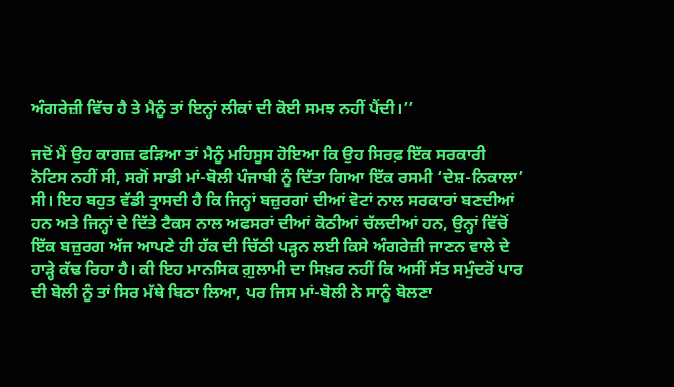ਅੰਗਰੇਜ਼ੀ ਵਿੱਚ ਹੈ ਤੇ ਮੈਨੂੰ ਤਾਂ ਇਨ੍ਹਾਂ ਲੀਕਾਂ ਦੀ ਕੋਈ ਸਮਝ ਨਹੀਂ ਪੈਂਦੀ।’’

ਜਦੋਂ ਮੈਂ ਉਹ ਕਾਗਜ਼ ਫੜਿਆ ਤਾਂ ਮੈਨੂੰ ਮਹਿਸੂਸ ਹੋਇਆ ਕਿ ਉਹ ਸਿਰਫ਼ ਇੱਕ ਸਰਕਾਰੀ ਨੋਟਿਸ ਨਹੀਂ ਸੀ, ਸਗੋਂ ਸਾਡੀ ਮਾਂ-ਬੋਲੀ ਪੰਜਾਬੀ ਨੂੰ ਦਿੱਤਾ ਗਿਆ ਇੱਕ ਰਸਮੀ ‘ਦੇਸ਼-ਨਿਕਾਲਾ’ ਸੀ। ਇਹ ਬਹੁਤ ਵੱਡੀ ਤ੍ਰਾਸਦੀ ਹੈ ਕਿ ਜਿਨ੍ਹਾਂ ਬਜ਼ੁਰਗਾਂ ਦੀਆਂ ਵੋਟਾਂ ਨਾਲ ਸਰਕਾਰਾਂ ਬਣਦੀਆਂ ਹਨ ਅਤੇ ਜਿਨ੍ਹਾਂ ਦੇ ਦਿੱਤੇ ਟੈਕਸ ਨਾਲ ਅਫਸਰਾਂ ਦੀਆਂ ਕੋਠੀਆਂ ਚੱਲਦੀਆਂ ਹਨ, ਉਨ੍ਹਾਂ ਵਿੱਚੋਂ ਇੱਕ ਬਜ਼ੁਰਗ ਅੱਜ ਆਪਣੇ ਹੀ ਹੱਕ ਦੀ ਚਿੱਠੀ ਪੜ੍ਹਨ ਲਈ ਕਿਸੇ ਅੰਗਰੇਜ਼ੀ ਜਾਣਨ ਵਾਲੇ ਦੇ ਹਾੜ੍ਹੇ ਕੱਢ ਰਿਹਾ ਹੈ। ਕੀ ਇਹ ਮਾਨਸਿਕ ਗ਼ੁਲਾਮੀ ਦਾ ਸਿਖ਼ਰ ਨਹੀਂ ਕਿ ਅਸੀਂ ਸੱਤ ਸਮੁੰਦਰੋਂ ਪਾਰ ਦੀ ਬੋਲੀ ਨੂੰ ਤਾਂ ਸਿਰ ਮੱਥੇ ਬਿਠਾ ਲਿਆ, ਪਰ ਜਿਸ ਮਾਂ-ਬੋਲੀ ਨੇ ਸਾਨੂੰ ਬੋਲਣਾ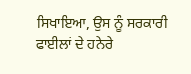ਸਿਖਾਇਆ, ਉਸ ਨੂੰ ਸਰਕਾਰੀ ਫਾਈਲਾਂ ਦੇ ਹਨੇਰੇ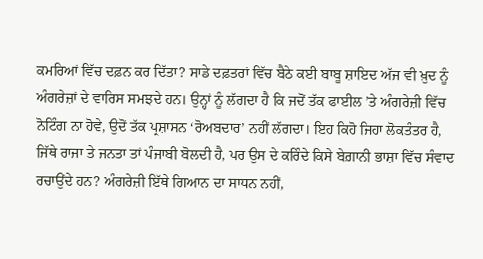ਕਮਰਿਆਂ ਵਿੱਚ ਦਫ਼ਨ ਕਰ ਦਿੱਤਾ? ਸਾਡੇ ਦਫ਼ਤਰਾਂ ਵਿੱਚ ਬੈਠੇ ਕਈ ਬਾਬੂ ਸ਼ਾਇਦ ਅੱਜ ਵੀ ਖ਼ੁਦ ਨੂੰ ਅੰਗਰੇਜ਼ਾਂ ਦੇ ਵਾਰਿਸ ਸਮਝਦੇ ਹਨ। ਉਨ੍ਹਾਂ ਨੂੰ ਲੱਗਦਾ ਹੈ ਕਿ ਜਦੋਂ ਤੱਕ ਫਾਈਲ ’ਤੇ ਅੰਗਰੇਜ਼ੀ ਵਿੱਚ ਨੋਟਿੰਗ ਨਾ ਹੋਵੇ, ਉਦੋਂ ਤੱਕ ਪ੍ਰਸ਼ਾਸਨ ‘ਰੋਅਬਦਾਰ’ ਨਹੀਂ ਲੱਗਦਾ। ਇਹ ਕਿਹੋ ਜਿਹਾ ਲੋਕਤੰਤਰ ਹੈ, ਜਿੱਥੇ ਰਾਜਾ ਤੇ ਜਨਤਾ ਤਾਂ ਪੰਜਾਬੀ ਬੋਲਦੀ ਹੈ, ਪਰ ਉਸ ਦੇ ਕਰਿੰਦੇ ਕਿਸੇ ਬੇਗ਼ਾਨੀ ਭਾਸ਼ਾ ਵਿੱਚ ਸੰਵਾਦ ਰਚਾਉਂਦੇ ਹਨ? ਅੰਗਰੇਜ਼ੀ ਇੱਥੇ ਗਿਆਨ ਦਾ ਸਾਧਨ ਨਹੀਂ,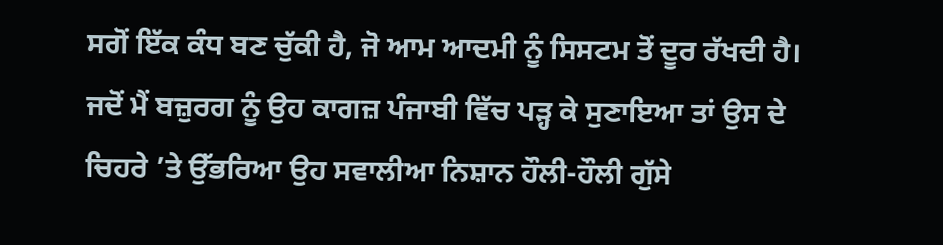ਸਗੋਂ ਇੱਕ ਕੰਧ ਬਣ ਚੁੱਕੀ ਹੈ, ਜੋ ਆਮ ਆਦਮੀ ਨੂੰ ਸਿਸਟਮ ਤੋਂ ਦੂਰ ਰੱਖਦੀ ਹੈ। ਜਦੋਂ ਮੈਂ ਬਜ਼ੁਰਗ ਨੂੰ ਉਹ ਕਾਗਜ਼ ਪੰਜਾਬੀ ਵਿੱਚ ਪੜ੍ਹ ਕੇ ਸੁਣਾਇਆ ਤਾਂ ਉਸ ਦੇ ਚਿਹਰੇ ’ਤੇ ਉੱਭਰਿਆ ਉਹ ਸਵਾਲੀਆ ਨਿਸ਼ਾਨ ਹੌਲੀ-ਹੌਲੀ ਗੁੱਸੇ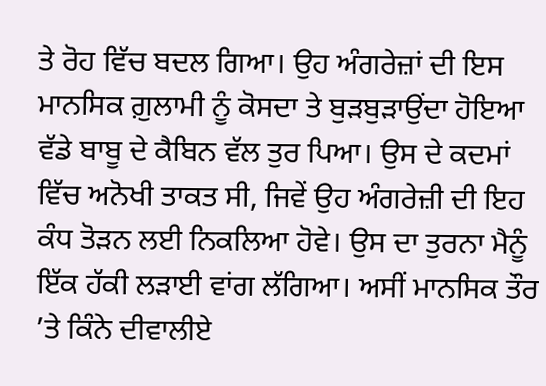ਤੇ ਰੋਹ ਵਿੱਚ ਬਦਲ ਗਿਆ। ਉਹ ਅੰਗਰੇਜ਼ਾਂ ਦੀ ਇਸ ਮਾਨਸਿਕ ਗ਼ੁਲਾਮੀ ਨੂੰ ਕੋਸਦਾ ਤੇ ਬੁੜਬੁੜਾਉਂਦਾ ਹੋਇਆ ਵੱਡੇ ਬਾਬੂ ਦੇ ਕੈਬਿਨ ਵੱਲ ਤੁਰ ਪਿਆ। ਉਸ ਦੇ ਕਦਮਾਂ ਵਿੱਚ ਅਨੋਖੀ ਤਾਕਤ ਸੀ, ਜਿਵੇਂ ਉਹ ਅੰਗਰੇਜ਼ੀ ਦੀ ਇਹ ਕੰਧ ਤੋੜਨ ਲਈ ਨਿਕਲਿਆ ਹੋਵੇ। ਉਸ ਦਾ ਤੁਰਨਾ ਮੈਨੂੰ ਇੱਕ ਹੱਕੀ ਲੜਾਈ ਵਾਂਗ ਲੱਗਿਆ। ਅਸੀਂ ਮਾਨਸਿਕ ਤੌਰ ’ਤੇ ਕਿੰਨੇ ਦੀਵਾਲੀਏ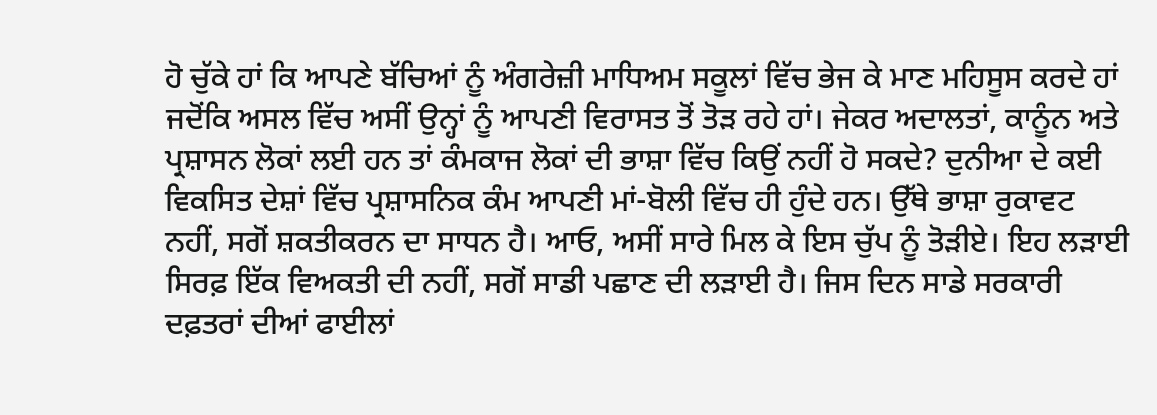ਹੋ ਚੁੱਕੇ ਹਾਂ ਕਿ ਆਪਣੇ ਬੱਚਿਆਂ ਨੂੰ ਅੰਗਰੇਜ਼ੀ ਮਾਧਿਅਮ ਸਕੂਲਾਂ ਵਿੱਚ ਭੇਜ ਕੇ ਮਾਣ ਮਹਿਸੂਸ ਕਰਦੇ ਹਾਂ ਜਦੋਂਕਿ ਅਸਲ ਵਿੱਚ ਅਸੀਂ ਉਨ੍ਹਾਂ ਨੂੰ ਆਪਣੀ ਵਿਰਾਸਤ ਤੋਂ ਤੋੜ ਰਹੇ ਹਾਂ। ਜੇਕਰ ਅਦਾਲਤਾਂ, ਕਾਨੂੰਨ ਅਤੇ ਪ੍ਰਸ਼ਾਸਨ ਲੋਕਾਂ ਲਈ ਹਨ ਤਾਂ ਕੰਮਕਾਜ ਲੋਕਾਂ ਦੀ ਭਾਸ਼ਾ ਵਿੱਚ ਕਿਉਂ ਨਹੀਂ ਹੋ ਸਕਦੇ? ਦੁਨੀਆ ਦੇ ਕਈ ਵਿਕਸਿਤ ਦੇਸ਼ਾਂ ਵਿੱਚ ਪ੍ਰਸ਼ਾਸਨਿਕ ਕੰਮ ਆਪਣੀ ਮਾਂ-ਬੋਲੀ ਵਿੱਚ ਹੀ ਹੁੰਦੇ ਹਨ। ਉੱਥੇ ਭਾਸ਼ਾ ਰੁਕਾਵਟ ਨਹੀਂ, ਸਗੋਂ ਸ਼ਕਤੀਕਰਨ ਦਾ ਸਾਧਨ ਹੈ। ਆਓ, ਅਸੀਂ ਸਾਰੇ ਮਿਲ ਕੇ ਇਸ ਚੁੱਪ ਨੂੰ ਤੋੜੀਏ। ਇਹ ਲੜਾਈ ਸਿਰਫ਼ ਇੱਕ ਵਿਅਕਤੀ ਦੀ ਨਹੀਂ, ਸਗੋਂ ਸਾਡੀ ਪਛਾਣ ਦੀ ਲੜਾਈ ਹੈ। ਜਿਸ ਦਿਨ ਸਾਡੇ ਸਰਕਾਰੀ ਦਫ਼ਤਰਾਂ ਦੀਆਂ ਫਾਈਲਾਂ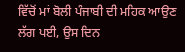ਵਿੱਚੋਂ ਮਾਂ ਬੋਲੀ ਪੰਜਾਬੀ ਦੀ ਮਹਿਕ ਆਉਣ ਲੱਗ ਪਈ, ਉਸ ਦਿਨ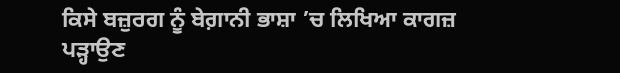ਕਿਸੇ ਬਜ਼ੁਰਗ ਨੂੰ ਬੇਗ਼ਾਨੀ ਭਾਸ਼ਾ ’ਚ ਲਿਖਿਆ ਕਾਗਜ਼ ਪੜ੍ਹਾਉਣ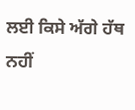ਲਈ ਕਿਸੇ ਅੱਗੇ ਹੱਥ ਨਹੀਂ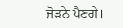ਜੋੜਨੇ ਪੈਣਗੇ।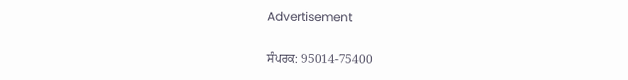Advertisement

ਸੰਪਰਕ: 95014-75400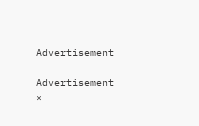Advertisement

Advertisement
×